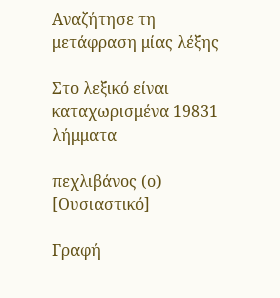Αναζήτησε τη μετάφραση μίας λέξης

Στο λεξικό είναι καταχωρισμένα 19831 λήμματα

πεχλιβάνος (ο) [Ουσιαστικό]

Γραφή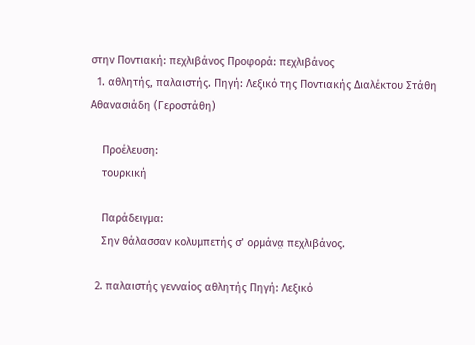στην Ποντιακή: πεχλιβάνος Προφορά: πεχλιβάνος
  1. αθλητής, παλαιστής. Πηγή: Λεξικό της Ποντιακής Διαλέκτου Στάθη Αθανασιάδη (Γεροστάθη)

    Προέλευση:
    τουρκική

    Παράδειγμα:
    Σην θάλασσαν κολυμπετής σ’ ορμάνα̤ πεχλιβάνος.

  2. παλαιστής γενναίος αθλητής Πηγή: Λεξικό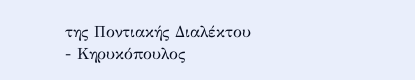της Ποντιακής Διαλέκτου - Κηρυκόπουλος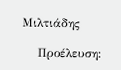Μιλτιάδης

    Προέλευση: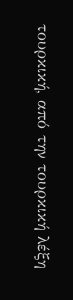τουρκική, από την τουρκική λέξη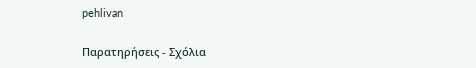pehlivan

Παρατηρήσεις - Σχόλια